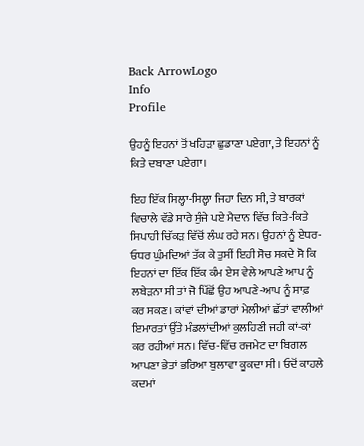Back ArrowLogo
Info
Profile

ਉਹਨੂੰ ਇਹਨਾਂ ਤੋਂ ਖਹਿੜਾ ਛੁਡਾਣਾ ਪਏਗਾ, ਤੇ ਇਹਨਾਂ ਨੂੰ ਕਿਤੇ ਦਬਾਣਾ ਪਏਗਾ।

ਇਹ ਇੱਕ ਸਿਲ੍ਹਾ-ਸਿਲ੍ਹਾ ਜਿਹਾ ਦਿਨ ਸੀ, ਤੇ ਬਾਰਕਾਂ ਵਿਚਾਲੇ ਵੱਡੇ ਸਾਰੇ ਸੁੰਜੇ ਪਏ ਮੈਦਾਨ ਵਿੱਚ ਕਿਤੇ-ਕਿਤੇ ਸਿਪਾਹੀ ਚਿੱਕੜ ਵਿੱਚੋਂ ਲੰਘ ਰਹੇ ਸਨ। ਉਹਨਾਂ ਨੂੰ ਏਧਰ- ਓਧਰ ਘੁੰਮਦਿਆਂ ਤੱਕ ਕੇ ਤੁਸੀਂ ਇਹੀ ਸੋਚ ਸਕਦੇ ਸੋ ਕਿ ਇਹਨਾਂ ਦਾ ਇੱਕ ਇੱਕ ਕੰਮ ਏਸ ਵੇਲੇ ਆਪਣੇ ਆਪ ਨੂੰ ਲਬੇੜਨਾ ਸੀ ਤਾਂ ਜੋ ਪਿੱਛੋਂ ਉਹ ਆਪਣੇ-ਆਪ ਨੂੰ ਸਾਫ਼ ਕਰ ਸਕਣ। ਕਾਂਵਾਂ ਦੀਆਂ ਡਾਰਾਂ ਮੇਲੀਆਂ ਛੱਤਾਂ ਵਾਲੀਆਂ ਇਮਾਰਤਾਂ ਉੱਤੇ ਮੰਡਲਾਂਦੀਆਂ ਕੁਲਹਿਣੀ ਜਹੀ ਕਾਂ-ਕਾਂ ਕਰ ਰਹੀਆਂ ਸਨ। ਵਿੱਚ-ਵਿੱਚ ਰਜਮੇਟ ਦਾ ਬਿਗਲ ਆਪਣਾ ਭੇਤਾਂ ਭਰਿਆ ਬੁਲਾਵਾ ਕੂਕਦਾ ਸੀ। ਓਦੋਂ ਕਾਹਲੇ ਕਦਮਾਂ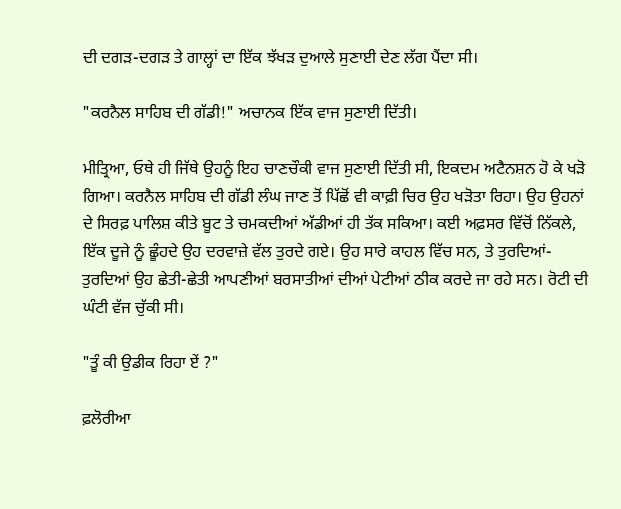ਦੀ ਦਗੜ-ਦਗੜ ਤੇ ਗਾਲ੍ਹਾਂ ਦਾ ਇੱਕ ਝੱਖੜ ਦੁਆਲੇ ਸੁਣਾਈ ਦੇਣ ਲੱਗ ਪੈਂਦਾ ਸੀ।

"ਕਰਨੈਲ ਸਾਹਿਬ ਦੀ ਗੱਡੀ!" ਅਚਾਨਕ ਇੱਕ ਵਾਜ ਸੁਣਾਈ ਦਿੱਤੀ।

ਮੀਤ੍ਰਿਆ, ਓਥੇ ਹੀ ਜਿੱਥੇ ਉਹਨੂੰ ਇਹ ਚਾਣਚੌਕੀ ਵਾਜ ਸੁਣਾਈ ਦਿੱਤੀ ਸੀ, ਇਕਦਮ ਅਟੈਨਸ਼ਨ ਹੋ ਕੇ ਖੜੋ ਗਿਆ। ਕਰਨੈਲ ਸਾਹਿਬ ਦੀ ਗੱਡੀ ਲੰਘ ਜਾਣ ਤੋਂ ਪਿੱਛੋਂ ਵੀ ਕਾਫ਼ੀ ਚਿਰ ਉਹ ਖੜੋਤਾ ਰਿਹਾ। ਉਹ ਉਹਨਾਂ ਦੇ ਸਿਰਫ਼ ਪਾਲਿਸ਼ ਕੀਤੇ ਬੂਟ ਤੇ ਚਮਕਦੀਆਂ ਅੱਡੀਆਂ ਹੀ ਤੱਕ ਸਕਿਆ। ਕਈ ਅਫ਼ਸਰ ਵਿੱਚੋਂ ਨਿੱਕਲੇ, ਇੱਕ ਦੂਜੇ ਨੂੰ ਛੂੰਹਦੇ ਉਹ ਦਰਵਾਜ਼ੇ ਵੱਲ ਤੁਰਦੇ ਗਏ। ਉਹ ਸਾਰੇ ਕਾਹਲ ਵਿੱਚ ਸਨ, ਤੇ ਤੁਰਦਿਆਂ- ਤੁਰਦਿਆਂ ਉਹ ਛੇਤੀ-ਛੇਤੀ ਆਪਣੀਆਂ ਬਰਸਾਤੀਆਂ ਦੀਆਂ ਪੇਟੀਆਂ ਠੀਕ ਕਰਦੇ ਜਾ ਰਹੇ ਸਨ। ਰੋਟੀ ਦੀ ਘੰਟੀ ਵੱਜ ਚੁੱਕੀ ਸੀ।

"ਤੂੰ ਕੀ ਉਡੀਕ ਰਿਹਾ ਏਂ ?"

ਫ਼ਲੋਰੀਆ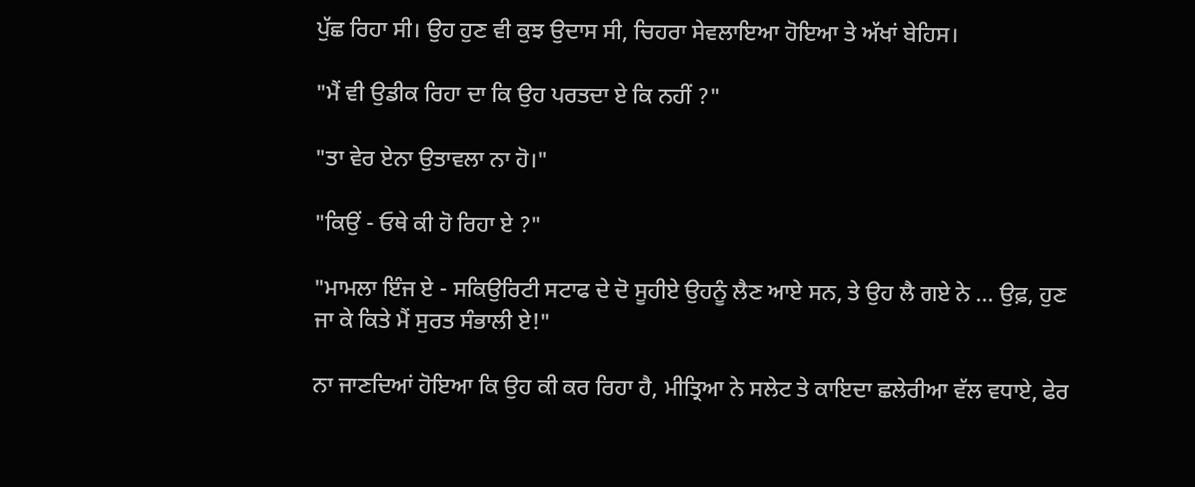ਪੁੱਛ ਰਿਹਾ ਸੀ। ਉਹ ਹੁਣ ਵੀ ਕੁਝ ਉਦਾਸ ਸੀ, ਚਿਹਰਾ ਸੇਵਲਾਇਆ ਹੋਇਆ ਤੇ ਅੱਖਾਂ ਬੇਹਿਸ।

"ਮੈਂ ਵੀ ਉਡੀਕ ਰਿਹਾ ਦਾ ਕਿ ਉਹ ਪਰਤਦਾ ਏ ਕਿ ਨਹੀਂ ?"

"ਤਾ ਵੇਰ ਏਨਾ ਉਤਾਵਲਾ ਨਾ ਹੋ।"

"ਕਿਉਂ - ਓਥੇ ਕੀ ਹੋ ਰਿਹਾ ਏ ?"

"ਮਾਮਲਾ ਇੰਜ ਏ - ਸਕਿਉਰਿਟੀ ਸਟਾਫ ਦੇ ਦੋ ਸੂਹੀਏ ਉਹਨੂੰ ਲੈਣ ਆਏ ਸਨ, ਤੇ ਉਹ ਲੈ ਗਏ ਨੇ ... ਉਫ਼, ਹੁਣ ਜਾ ਕੇ ਕਿਤੇ ਮੈਂ ਸੁਰਤ ਸੰਭਾਲੀ ਏ!"

ਨਾ ਜਾਣਦਿਆਂ ਹੋਇਆ ਕਿ ਉਹ ਕੀ ਕਰ ਰਿਹਾ ਹੈ, ਮੀਤ੍ਰਿਆ ਨੇ ਸਲੇਟ ਤੇ ਕਾਇਦਾ ਛਲੇਰੀਆ ਵੱਲ ਵਧਾਏ, ਫੇਰ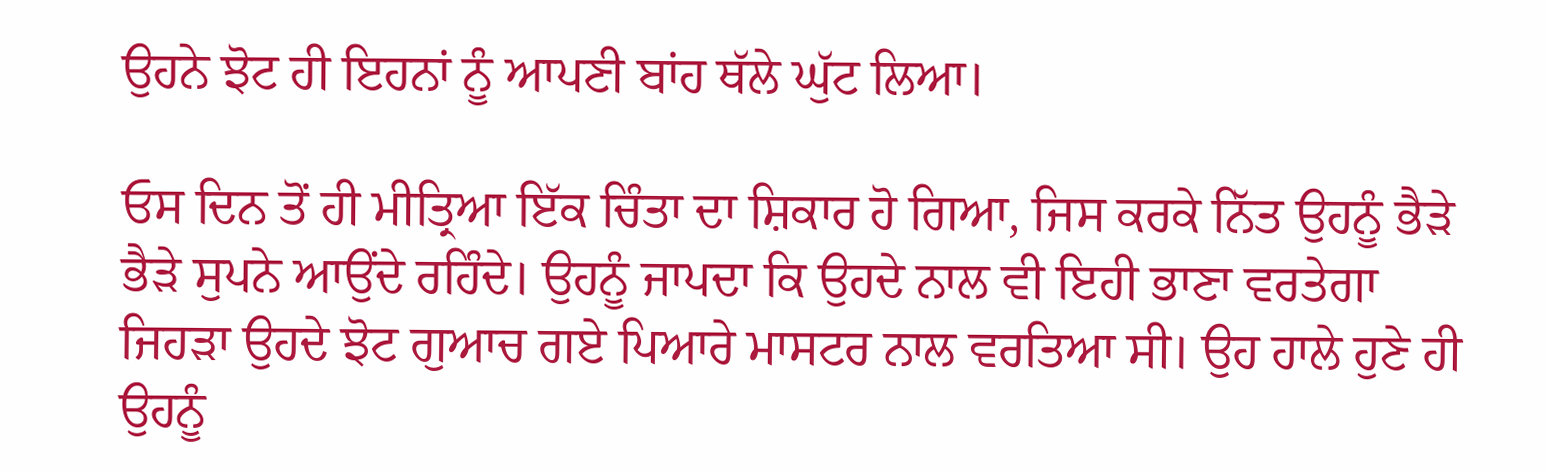ਉਹਨੇ ਝੋਟ ਹੀ ਇਹਨਾਂ ਨੂੰ ਆਪਣੀ ਬਾਂਹ ਥੱਲੇ ਘੁੱਟ ਲਿਆ।

ਓਸ ਦਿਨ ਤੋਂ ਹੀ ਮੀਤ੍ਰਿਆ ਇੱਕ ਚਿੰਤਾ ਦਾ ਸ਼ਿਕਾਰ ਹੋ ਗਿਆ, ਜਿਸ ਕਰਕੇ ਨਿੱਤ ਉਹਨੂੰ ਭੈੜੇ ਭੈੜੇ ਸੁਪਨੇ ਆਉਂਦੇ ਰਹਿੰਦੇ। ਉਹਨੂੰ ਜਾਪਦਾ ਕਿ ਉਹਦੇ ਨਾਲ ਵੀ ਇਹੀ ਭਾਣਾ ਵਰਤੇਗਾ ਜਿਹੜਾ ਉਹਦੇ ਝੋਟ ਗੁਆਚ ਗਏ ਪਿਆਰੇ ਮਾਸਟਰ ਨਾਲ ਵਰਤਿਆ ਸੀ। ਉਹ ਹਾਲੇ ਹੁਣੇ ਹੀ ਉਹਨੂੰ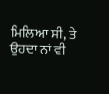ਮਿਲਿਆ ਸੀ, ਤੇ ਉਹਦਾ ਨਾਂ ਵੀ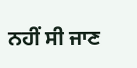ਨਹੀਂ ਸੀ ਜਾਣ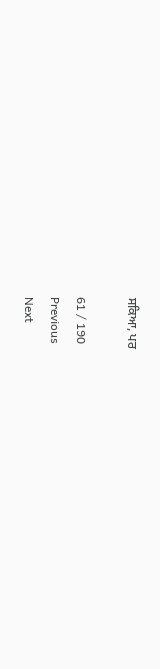ਸਕਿਆ, ਪਰ

61 / 190
Previous
Next